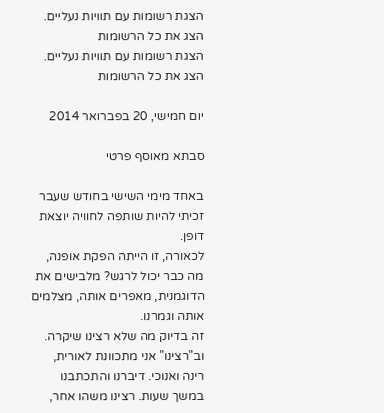הצגת רשומות עם תוויות נעליים. הצג את כל הרשומות
הצגת רשומות עם תוויות נעליים. הצג את כל הרשומות

יום חמישי, 20 בפברואר 2014

סבתא מאוסף פרטי

באחד מימי השישי בחודש שעבר זכיתי להיות שותפה לחוויה יוצאת דופן.
לכאורה, זו הייתה הפקת אופנה, מה כבר יכול לרגש? מלבישים את הדוגמנית, מאפרים אותה, מצלמים אותה וגמרנו.
זה בדיוק מה שלא רצינו שיקרה. וב"רצינו" אני מתכוונת לאורית, רינה ואנוכי. דיברנו והתכתבנו במשך שעות. רצינו משהו אחר,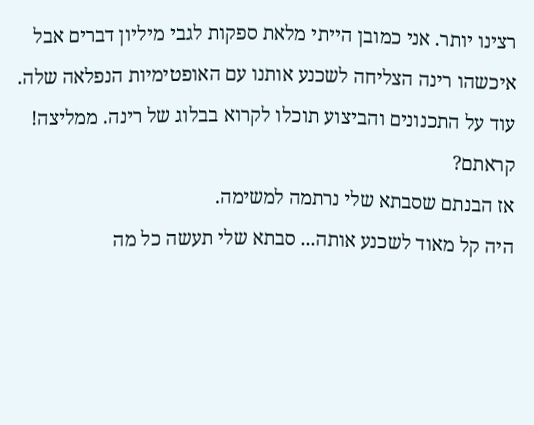רצינו יותר. אני כמובן הייתי מלאת ספקות לגבי מיליון דברים אבל איכשהו רינה הצליחה לשכנע אותנו עם האופטימיות הנפלאה שלה. עוד על התכנונים והביצוע תוכלו לקרוא בבלוג של רינה. ממליצה!
קראתם?
אז הבנתם שסבתא שלי נרתמה למשימה.
היה קל מאוד לשכנע אותה... סבתא שלי תעשה כל מה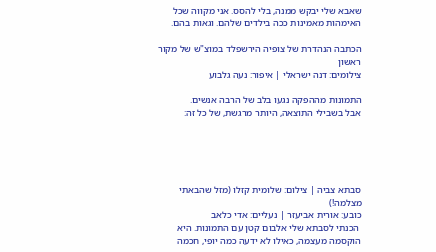שאבא שלי יבקש ממנה, בלי להסס. אני מקווה שכל האימהות מאמינות ככה בילדים שלהם. וגאות בהם.

הכתבה הנהדרת של צופיה הירשפלד במוצ"ש של מקור ראשון
צילומים: דנה ישראלי | איפור: נעה גלבוע

התמונות מההפקה נגעו בלב של הרבה אנשים.
אבל בשבילי התוצאה, היותר מרגשת, של כל זה:





סבתא צביה | צילום: שלומית קזלו (מזל שהבאתי מצלמה!)
כובע: אורית אביעזר | נעליים: אדי כלאב
 הכנתי לסבתא שלי אלבום קטן עם התמונות. היא הוקסמה מעצמה, כאילו לא ידעה כמה יופי, חכמה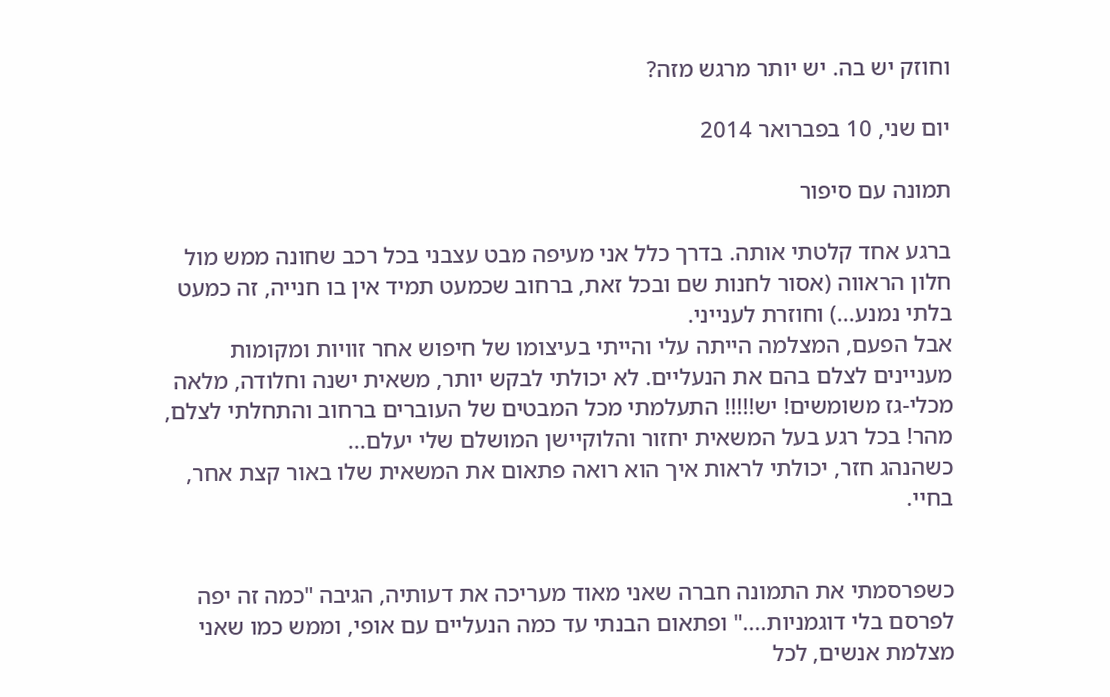וחוזק יש בה. יש יותר מרגש מזה?

יום שני, 10 בפברואר 2014

תמונה עם סיפור

ברגע אחד קלטתי אותה. בדרך כלל אני מעיפה מבט עצבני בכל רכב שחונה ממש מול חלון הראווה (אסור לחנות שם ובכל זאת, ברחוב שכמעט תמיד אין בו חנייה, זה כמעט בלתי נמנע...) וחוזרת לענייני.
אבל הפעם, המצלמה הייתה עלי והייתי בעיצומו של חיפוש אחר זוויות ומקומות מעניינים לצלם בהם את הנעליים. לא יכולתי לבקש יותר, משאית ישנה וחלודה, מלאה מכלי-גז משומשים! יש!!!!! התעלמתי מכל המבטים של העוברים ברחוב והתחלתי לצלם, מהר! בכל רגע בעל המשאית יחזור והלוקיישן המושלם שלי יעלם...
כשהנהג חזר, יכולתי לראות איך הוא רואה פתאום את המשאית שלו באור קצת אחר, בחיי.


כשפרסמתי את התמונה חברה שאני מאוד מעריכה את דעותיה, הגיבה "כמה זה יפה לפרסם בלי דוגמניות...." ופתאום הבנתי עד כמה הנעליים עם אופי, וממש כמו שאני מצלמת אנשים, לכל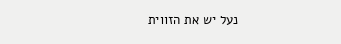נעל יש את הזווית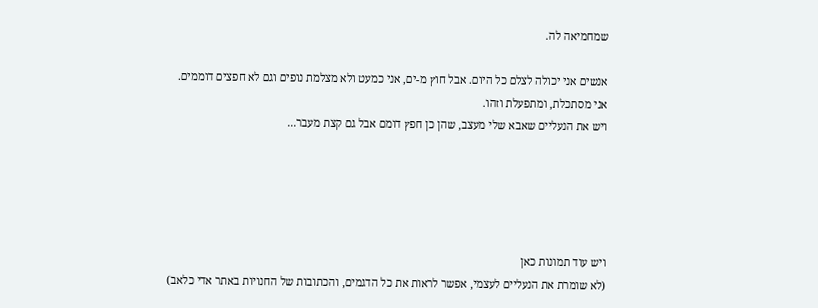שמחמיאה לה.

אנשים אני יכולה לצלם כל היום. אבל חוץ מ-ים, אני כמעט ולא מצלמת נופים וגם לא חפצים דוממים.
אני מסתכלת, ומתפעלת וזהו.
ויש את הנעליים שאבא שלי מעצב, שהן כן חפץ דומם אבל גם קצת מעבר...





ויש עוד תמונות כאן
(לא שומרת את הנעליים לעצמי, אפשר לראות את כל הדגמים, והכתובות של החנויות באתר אדי כלאב)